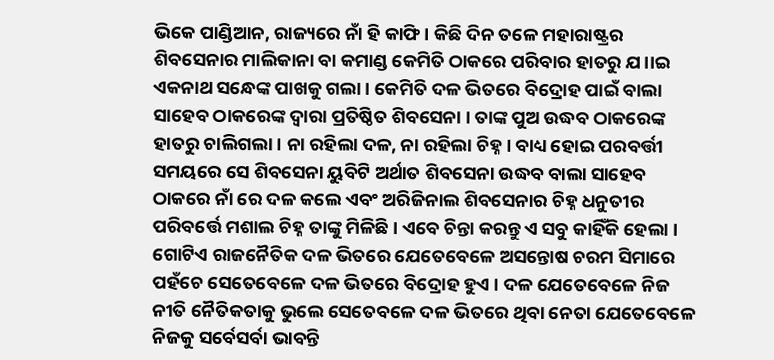ଭିକେ ପାଣ୍ଡିଆନ, ରାଜ୍ୟରେ ନାଁ ହି କାଫି । କିଛି ଦିନ ତଳେ ମହାରାଷ୍ଟ୍ରର ଶିବସେନାର ମାଲିକାନା ବା କମାଣ୍ଡ କେମିତି ଠାକରେ ପରିବାର ହାତରୁ ଯ।।ଇ ଏକନାଥ ସନ୍ଧେଙ୍କ ପାଖକୁ ଗଲା । କେମିତି ଦଳ ଭିତରେ ବିଦ୍ରୋହ ପାଇଁ ବାଲା ସାହେବ ଠାକରେଙ୍କ ଦ୍ୱାରା ପ୍ରତିଷ୍ଠିତ ଶିବସେନା । ତାଙ୍କ ପୁଅ ଉଦ୍ଧବ ଠାକରେଙ୍କ ହାତରୁ ଚାଲିଗଲା । ନା ରହିଲା ଦଳ, ନା ରହିଲା ଚିହ୍ନ । ବାଧ୍ୟ ହୋଇ ପରବର୍ତ୍ତୀ ସମୟରେ ସେ ଶିବସେନା ୟୁବିଟି ଅର୍ଥାତ ଶିବସେନା ଉଦ୍ଧବ ବାଲା ସାହେବ ଠାକରେ ନାଁ ରେ ଦଳ କଲେ ଏବଂ ଅରିଜିନାଲ ଶିବସେନାର ଚିହ୍ନ ଧନୁତୀର ପରିବର୍ତ୍ତେ ମଶାଲ ଚିହ୍ନ ତାଙ୍କୁ ମିଳିଛି । ଏବେ ଚିନ୍ତା କରନ୍ତୁ ଏ ସବୁ କାହିଁକି ହେଲା । ଗୋଟିଏ ରାଜନୈତିକ ଦଳ ଭିତରେ ଯେତେବେଳେ ଅସନ୍ତୋଷ ଚରମ ସିମାରେ ପହଁଚେ ସେତେବେଳେ ଦଳ ଭିତରେ ବିଦ୍ରୋହ ହୁଏ । ଦଳ ଯେତେବେଳେ ନିଜ ନୀତି ନୈତିକତାକୁ ଭୁଲେ ସେତେବଳେ ଦଳ ଭିତରେ ଥିବା ନେତା ଯେତେବେଳେ ନିଜକୁ ସର୍ବେସର୍ବା ଭାବନ୍ତି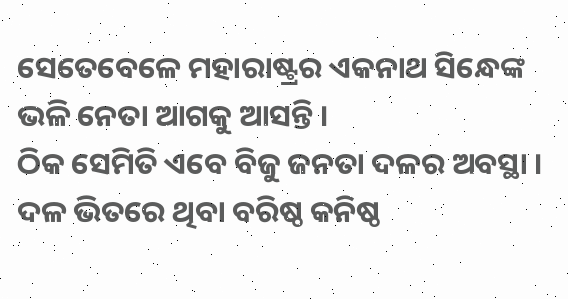ସେତେବେଳେ ମହାରାଷ୍ଟ୍ରର ଏକନାଥ ସିନ୍ଧେଙ୍କ ଭଳି ନେତା ଆଗକୁ ଆସନ୍ତି ।
ଠିକ ସେମିତି ଏବେ ବିଜୁ ଜନତା ଦଳର ଅବସ୍ଥା । ଦଳ ଭିତରେ ଥିବା ବରିଷ୍ଠ କନିଷ୍ଠ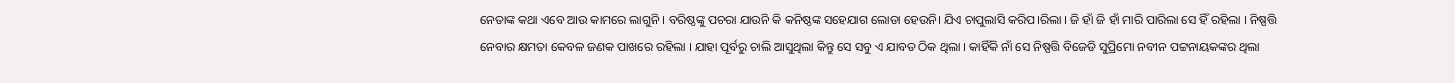ନେତାଙ୍କ କଥା ଏବେ ଆଉ କାମରେ ଲାଗୁନି । ବରିଷ୍ଠଙ୍କୁ ପଚରା ଯାଉନି କି କନିଷ୍ଠଙ୍କ ସହେଯାଗ ଲୋଡା ହେଉନି। ଯିଏ ଚାପୁଲାସି କରିପ।ରିଲା । ଜି ହାଁ ଜି ହାଁ ମାରି ପାରିଲା ସେ ହିଁ ରହିଲା । ନିଷ୍ପତ୍ତି ନେବାର କ୍ଷମତା କେବଳ ଜଣକ ପାଖରେ ରହିଲା । ଯାହା ପୂର୍ବରୁ ଚାଲି ଆସୁଥିଲା କିନ୍ତୁ ସେ ସବୁ ଏ ଯାବତ ଠିକ ଥିଲା । କାହିଁକି ନାଁ ସେ ନିଷ୍ପତ୍ତି ବିଜେଡି ସୁପ୍ରିମୋ ନବୀନ ପଟ୍ଟନାୟକଙ୍କର ଥିଲା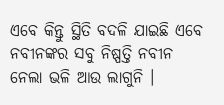ଏବେ କିନ୍ତୁ ସ୍ଥିତି ବଦଳି ଯାଇଛି ଏବେ ନବୀନଙ୍କର ସବୁ ନିଷ୍ପତ୍ତି ନବୀନ ନେଲା ଭଳି ଆଉ ଲାଗୁନି ।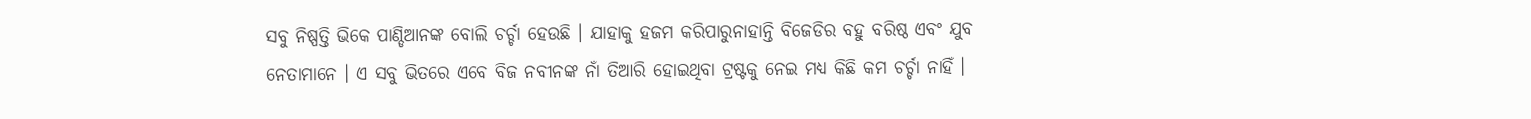ସବୁ ନିଷ୍ପତ୍ତି ଭିକେ ପାଣ୍ଡିଆନଙ୍କ ବୋଲି ଚର୍ଚ୍ଚା ହେଉଛି । ଯାହାକୁ ହଜମ କରିପାରୁନାହାନ୍ତି ବିଜେଡିର ବହୁ ବରିଷ୍ଠ ଏବଂ ଯୁବ ନେତାମାନେ । ଏ ସବୁ ଭିତରେ ଏବେ ବିଜ ନବୀନଙ୍କ ନାଁ ତିଆରି ହୋଇଥିବା ଟ୍ରଷ୍ଟକୁ ନେଇ ମଧ୍ୟ କିଛି କମ ଚର୍ଚ୍ଚା ନାହିଁ ।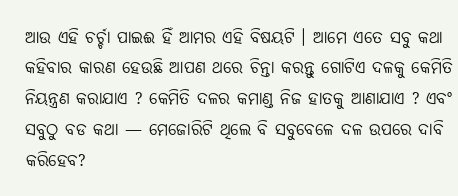ଆଉ ଏହି ଚର୍ଚ୍ଚା ପାଇଈ ହିଁ ଆମର ଏହି ବିଷୟଟି । ଆମେ ଏତେ ସବୁ କଥା କହିବାର କାରଣ ହେଉଛି ଆପଣ ଥରେ ଚିନ୍ତା କରନ୍ତୁ ଗୋଟିଏ ଦଳକୁ କେମିତି ନିୟନ୍ତ୍ରଣ କରାଯାଏ ? କେମିତି ଦଳର କମାଣ୍ଡ ନିଜ ହାତକୁ ଆଣାଯାଏ ? ଏବଂ ସବୁଠୁ ବଡ କଥା — ମେଜୋରିଟି ଥିଲେ ବି ସବୁବେଳେ ଦଳ ଉପରେ ଦାବି କରିହେବ?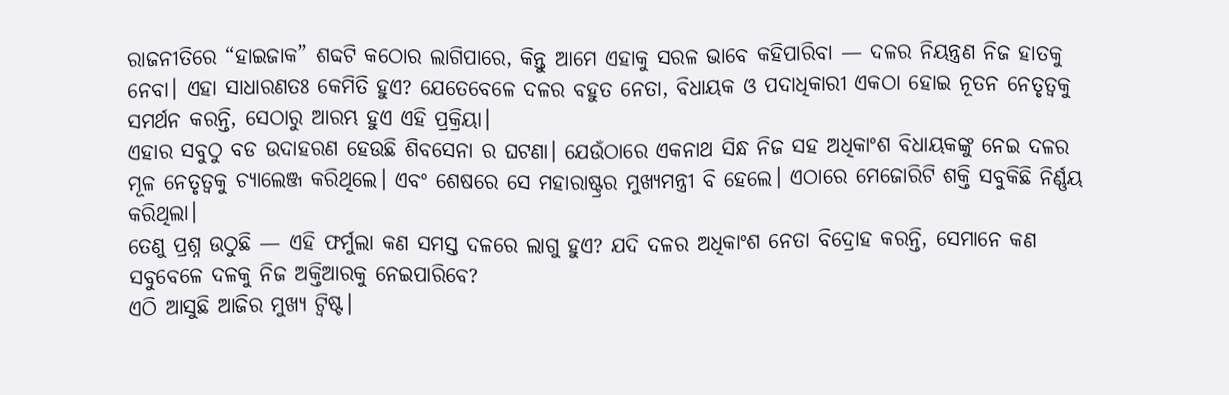ରାଜନୀତିରେ “ହାଇଜାକ” ଶବ୍ଦଟି କଠୋର ଲାଗିପାରେ, କିନ୍ତୁ ଆମେ ଏହାକୁ ସରଳ ଭାବେ କହିପାରିବା — ଦଳର ନିୟନ୍ତ୍ରଣ ନିଜ ହାତକୁ ନେବା। ଏହା ସାଧାରଣତଃ କେମିତି ହୁଏ? ଯେତେବେଳେ ଦଳର ବହୁତ ନେତା, ବିଧାୟକ ଓ ପଦାଧିକାରୀ ଏକଠା ହୋଇ ନୂତନ ନେତୃତ୍ୱକୁ ସମର୍ଥନ କରନ୍ତି, ସେଠାରୁ ଆରମ୍ଭ ହୁଏ ଏହି ପ୍ରକ୍ରିୟା।
ଏହାର ସବୁଠୁ ବଡ ଉଦାହରଣ ହେଉଛି ଶିବସେନା ର ଘଟଣା। ଯେଉଁଠାରେ ଏକନାଥ ସିନ୍ଧ ନିଜ ସହ ଅଧିକାଂଶ ବିଧାୟକଙ୍କୁ ନେଇ ଦଳର ମୂଳ ନେତୃତ୍ୱକୁ ଚ୍ୟାଲେଞ୍ଜ କରିଥିଲେ। ଏବଂ ଶେଷରେ ସେ ମହାରାଷ୍ଟ୍ରର ମୁଖ୍ୟମନ୍ତ୍ରୀ ବି ହେଲେ। ଏଠାରେ ମେଜୋରିଟି ଶକ୍ତି ସବୁକିଛି ନିର୍ଣ୍ଣୟ କରିଥିଲା।
ତେଣୁ ପ୍ରଶ୍ନ ଉଠୁଛି — ଏହି ଫର୍ମୁଲା କଣ ସମସ୍ତ ଦଳରେ ଲାଗୁ ହୁଏ? ଯଦି ଦଳର ଅଧିକାଂଶ ନେତା ବିଦ୍ରୋହ କରନ୍ତି, ସେମାନେ କଣ ସବୁବେଳେ ଦଳକୁ ନିଜ ଅକ୍ତିଆରକୁ ନେଇପାରିବେ?
ଏଠି ଆସୁଛି ଆଜିର ମୁଖ୍ୟ ଟ୍ୱିଷ୍ଟ।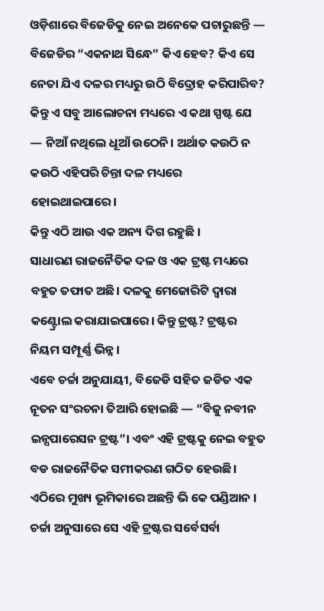ଓଡ଼ିଶାରେ ବିଜେଡିକୁ ନେଇ ଅନେକେ ପଚାରୁଛନ୍ତି — ବିଜେଡିର “ଏକନାଥ ସିନ୍ଧେ” କିଏ ହେବ? କିଏ ସେ ନେତା ଯିଏ ଦଳର ମଧ୍ୟରୁ ଉଠି ବିଦ୍ରୋହ କରିପାରିବ?
କିନ୍ତୁ ଏ ସବୁ ଆଲୋଚନା ମଧ୍ୟରେ ଏ କଥା ସ୍ପଷ୍ଟ ଯେ — ନିଆଁ ନଥିଲେ ଧୂଆଁ ଉଠେନି। ଅର୍ଥାତ କଉଠି ନ କଉଠି ଏହିପରି ଚିନ୍ତା ଦଳ ମଧ୍ୟରେ ହୋଇଥାଇପାରେ।
କିନ୍ତୁ ଏଠି ଆଉ ଏକ ଅନ୍ୟ ଦିଗ ରହୁଛି ।
ସାଧାରଣ ରାଜନୈତିକ ଦଳ ଓ ଏକ ଟ୍ରଷ୍ଟ ମଧ୍ୟରେ ବହୁତ ତଫାତ ଅଛି। ଦଳକୁ ମେଜୋରିଟି ଦ୍ୱାରା କଣ୍ଟ୍ରୋଲ କରାଯାଇପାରେ। କିନ୍ତୁ ଟ୍ରଷ୍ଟ? ଟ୍ରଷ୍ଟର ନିୟମ ସମ୍ପୂର୍ଣ୍ଣ ଭିନ୍ନ।
ଏବେ ଚର୍ଚ୍ଚା ଅନୁଯାୟୀ, ବିଜେଡି ସହିତ ଜଡିତ ଏକ ନୂତନ ସଂରଚନା ତିଆରି ହୋଇଛି — “ବିଜୁ ନବୀନ ଇନ୍ସପାରେସନ ଟ୍ରଷ୍ଟ”। ଏବଂ ଏହି ଟ୍ରଷ୍ଟକୁ ନେଇ ବହୁତ ବଡ ରାଜନୈତିକ ସମୀକରଣ ଗଠିତ ହେଉଛି।
ଏଠିରେ ମୁଖ୍ୟ ଭୂମିକାରେ ଅଛନ୍ତି ଭି କେ ପଣ୍ଡିଆନ । ଚର୍ଚ୍ଚା ଅନୁସାରେ ସେ ଏହି ଟ୍ରଷ୍ଟର ସର୍ବେସର୍ବା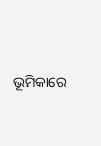ଭୂମିକାରେ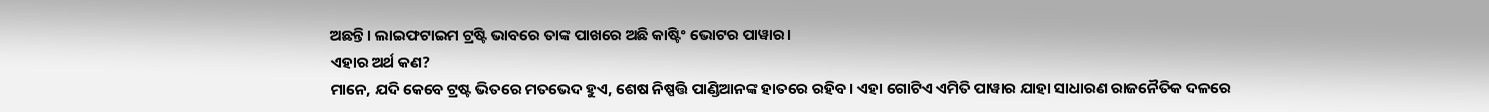ଅଛନ୍ତି। ଲାଇଫଟାଇମ ଟ୍ରଷ୍ଟି ଭାବରେ ତାଙ୍କ ପାଖରେ ଅଛି କାଷ୍ଟିଂ ଭୋଟର ପାୱାର।
ଏହାର ଅର୍ଥ କଣ?
ମାନେ, ଯଦି କେବେ ଟ୍ରଷ୍ଟ ଭିତରେ ମତଭେଦ ହୁଏ, ଶେଷ ନିଷ୍ପତ୍ତି ପାଣ୍ଡିଆନଙ୍କ ହାତରେ ରହିବ। ଏହା ଗୋଟିଏ ଏମିତି ପାୱାର ଯାହା ସାଧାରଣ ରାଜନୈତିକ ଦଳରେ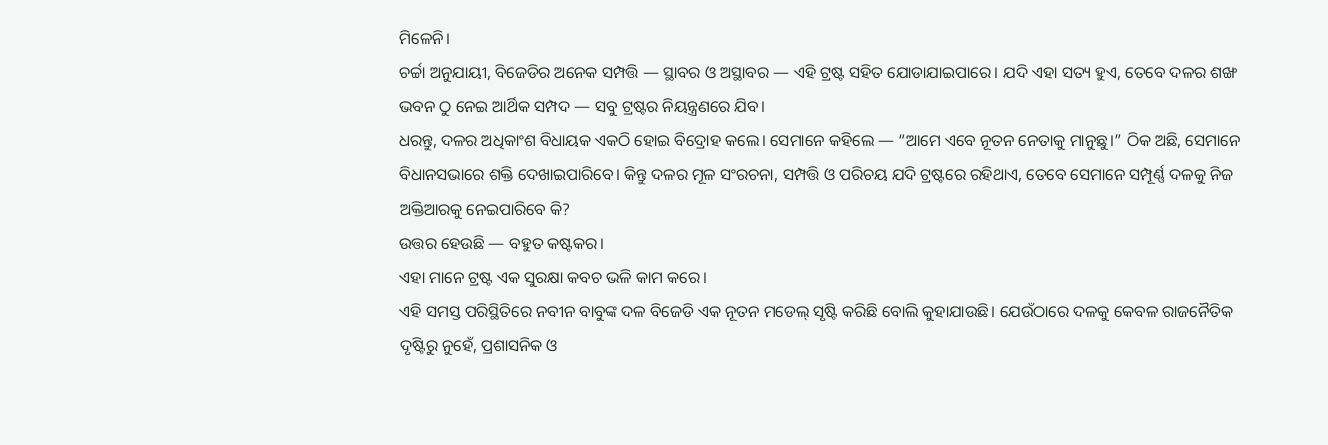ମିଳେନି।
ଚର୍ଚ୍ଚା ଅନୁଯାୟୀ, ବିଜେଡିର ଅନେକ ସମ୍ପତ୍ତି — ସ୍ଥାବର ଓ ଅସ୍ଥାବର — ଏହି ଟ୍ରଷ୍ଟ ସହିତ ଯୋଡାଯାଇପାରେ। ଯଦି ଏହା ସତ୍ୟ ହୁଏ, ତେବେ ଦଳର ଶଙ୍ଖ ଭବନ ଠୁ ନେଇ ଆର୍ଥିକ ସମ୍ପଦ — ସବୁ ଟ୍ରଷ୍ଟର ନିୟନ୍ତ୍ରଣରେ ଯିବ।
ଧରନ୍ତୁ, ଦଳର ଅଧିକାଂଶ ବିଧାୟକ ଏକଠି ହୋଇ ବିଦ୍ରୋହ କଲେ। ସେମାନେ କହିଲେ — “ଆମେ ଏବେ ନୂତନ ନେତାକୁ ମାନୁଛୁ।” ଠିକ ଅଛି, ସେମାନେ ବିଧାନସଭାରେ ଶକ୍ତି ଦେଖାଇପାରିବେ। କିନ୍ତୁ ଦଳର ମୂଳ ସଂରଚନା, ସମ୍ପତ୍ତି ଓ ପରିଚୟ ଯଦି ଟ୍ରଷ୍ଟରେ ରହିଥାଏ, ତେବେ ସେମାନେ ସମ୍ପୂର୍ଣ୍ଣ ଦଳକୁ ନିଜ ଅକ୍ତିଆରକୁ ନେଇପାରିବେ କି?
ଉତ୍ତର ହେଉଛି — ବହୁତ କଷ୍ଟକର।
ଏହା ମାନେ ଟ୍ରଷ୍ଟ ଏକ ସୁରକ୍ଷା କବଚ ଭଳି କାମ କରେ।
ଏହି ସମସ୍ତ ପରିସ୍ଥିତିରେ ନବୀନ ବାବୁଙ୍କ ଦଳ ବିଜେଡି ଏକ ନୂତନ ମଡେଲ୍ ସୃଷ୍ଟି କରିଛି ବୋଲି କୁହାଯାଉଛି। ଯେଉଁଠାରେ ଦଳକୁ କେବଳ ରାଜନୈତିକ ଦୃଷ୍ଟିରୁ ନୁହେଁ, ପ୍ରଶାସନିକ ଓ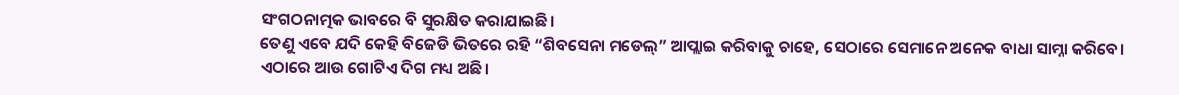ସଂଗଠନାତ୍ମକ ଭାବରେ ବି ସୁରକ୍ଷିତ କରାଯାଇଛି।
ତେଣୁ ଏବେ ଯଦି କେହି ବିଜେଡି ଭିତରେ ରହି “ଶିବସେନା ମଡେଲ୍” ଆପ୍ଲାଇ କରିବାକୁ ଚାହେ, ସେଠାରେ ସେମାନେ ଅନେକ ବାଧା ସାମ୍ନା କରିବେ।
ଏଠାରେ ଆଉ ଗୋଟିଏ ଦିଗ ମଧ୍ୟ ଅଛି।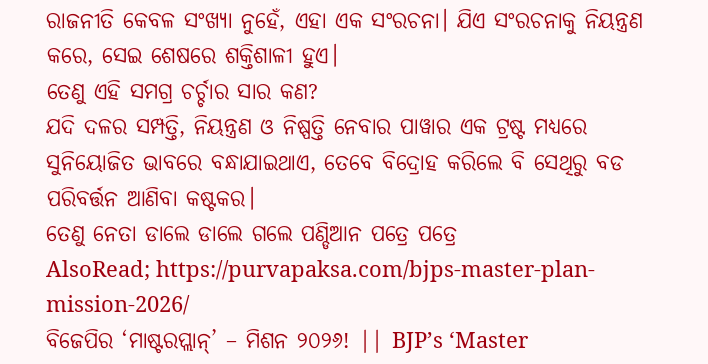ରାଜନୀତି କେବଳ ସଂଖ୍ୟା ନୁହେଁ, ଏହା ଏକ ସଂରଚନା। ଯିଏ ସଂରଚନାକୁ ନିୟନ୍ତ୍ରଣ କରେ, ସେଇ ଶେଷରେ ଶକ୍ତିଶାଳୀ ହୁଏ।
ତେଣୁ ଏହି ସମଗ୍ର ଚର୍ଚ୍ଚାର ସାର କଣ?
ଯଦି ଦଳର ସମ୍ପତ୍ତି, ନିୟନ୍ତ୍ରଣ ଓ ନିଷ୍ପତ୍ତି ନେବାର ପାୱାର ଏକ ଟ୍ରଷ୍ଟ ମଧ୍ୟରେ ସୁନିୟୋଜିତ ଭାବରେ ବନ୍ଧାଯାଇଥାଏ, ତେବେ ବିଦ୍ରୋହ କରିଲେ ବି ସେଥିରୁ ବଡ ପରିବର୍ତ୍ତନ ଆଣିବା କଷ୍ଟକର।
ତେଣୁ ନେତା ଡାଲେ ଡାଲେ ଗଲେ ପଣ୍ଡିଆନ ପତ୍ରେ ପତ୍ରେ
AlsoRead; https://purvapaksa.com/bjps-master-plan-mission-2026/
ବିଜେପିର ‘ମାଷ୍ଟରପ୍ଲାନ୍’ – ମିଶନ ୨୦୨୬! || BJP’s ‘Master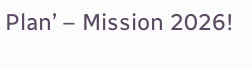Plan’ – Mission 2026!